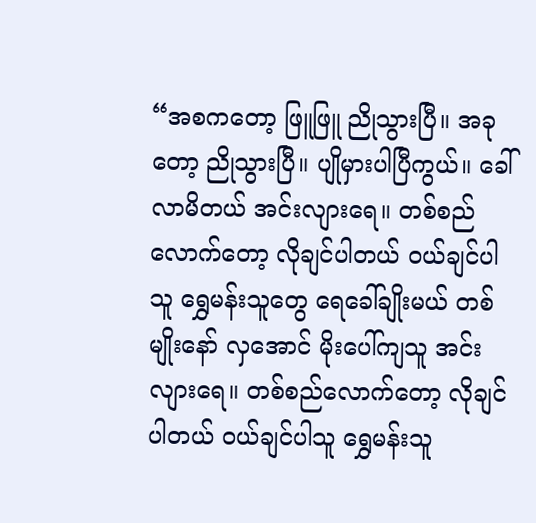“အစကတော့ ဖြူဖြူ ညိုသွားပြီ။ အခုတော့ ညိုသွားပြီ။ ပျိုမှားပါပြီကွယ်။ ခေါ်လာမိတယ် အင်းလျားရေ။ တစ်စည်လောက်တော့ လိုချင်ပါတယ် ဝယ်ချင်ပါသူ ရွှေမန်းသူတွေ ရေခေါ်ချိုးမယ် တစ်မျိုးနော် လှအောင် မိုးပေါ်ကျသူ အင်းလျားရေ။ တစ်စည်လောက်တော့ လိုချင်ပါတယ် ဝယ်ချင်ပါသူ ရွှေမန်းသူ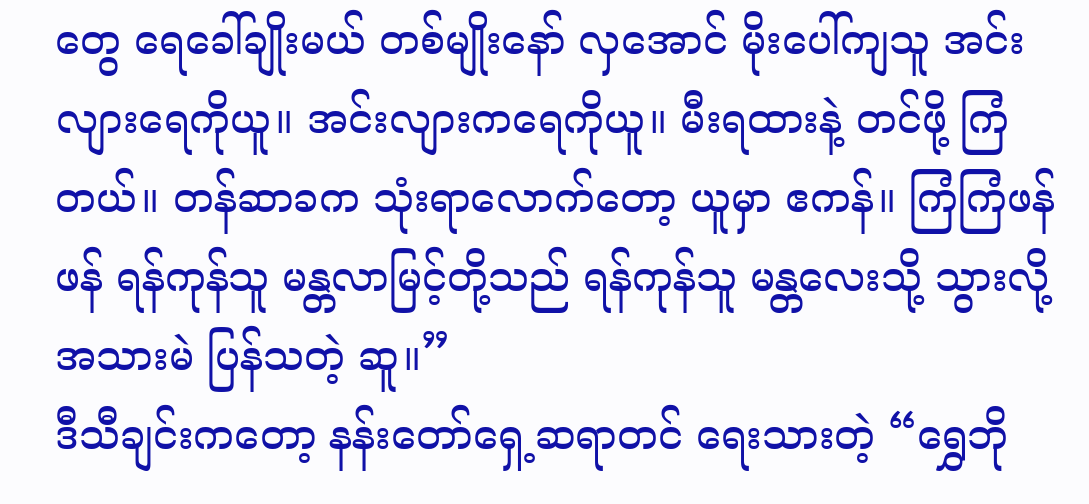တွေ ရေခေါ်ချိုးမယ် တစ်မျိုးနော် လှအောင် မိုးပေါ်ကျသူ အင်းလျားရေကိုယူ။ အင်းလျားကရေကိုယူ။ မီးရထားနဲ့ တင်ဖို့ ကြံတယ်။ တန်ဆာခက သုံးရာလောက်တော့ ယူမှာ ဧကန်။ ကြံကြံဖန်ဖန် ရန်ကုန်သူ မန္တလာမြင့်တို့သည် ရန်ကုန်သူ မန္တလေးသို့ သွားလို့ အသားမဲ ပြန်သတဲ့ ဆူ။”
ဒီသီချင်းကတော့ နန်းတော်ရှေ့ဆရာတင် ရေးသားတဲ့ “ရွှေဘို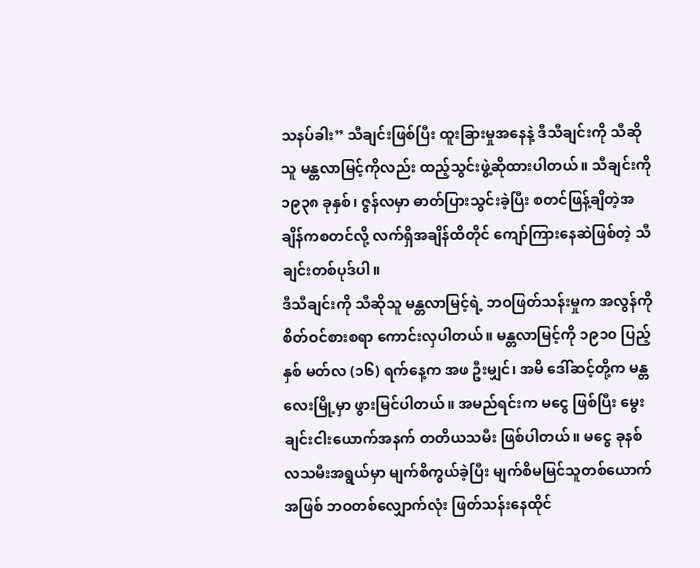သနပ်ခါး” သီချင်းဖြစ်ပြီး ထူးခြားမှုအနေနဲ့ ဒီသီချင်းကို သီဆိုသူ မန္တလာမြင့်ကိုလည်း ထည့်သွင်းဖွဲ့ဆိုထားပါတယ်။ သီချင်းကို ၁၉၃၈ ခုနှစ်၊ ဇွန်လမှာ ဓာတ်ပြားသွင်းခဲ့ပြီး စတင်ဖြန့်ချိတဲ့အချိန်ကစတင်လို့ လက်ရှိအချိန်ထိတိုင် ကျော်ကြားနေဆဲဖြစ်တဲ့ သီချင်းတစ်ပုဒ်ပါ။
ဒီသီချင်းကို သီဆိုသူ မန္တလာမြင့်ရဲ့ ဘဝဖြတ်သန်းမှုက အလွန်ကို စိတ်ဝင်စားစရာ ကောင်းလှပါတယ်။ မန္တလာမြင့်ကို ၁၉၁၀ ပြည့်နှစ် မတ်လ (၁၆) ရက်နေ့က အဖ ဦးမျှင်၊ အမိ ဒေါ်ဆင့်တို့က မန္တလေးမြို့မှာ ဖွားမြင်ပါတယ်။ အမည်ရင်းက မငွေ ဖြစ်ပြီး မွေးချင်းငါးယောက်အနက် တတိယသမီး ဖြစ်ပါတယ်။ မငွေ ခုနစ်လသမီးအရွယ်မှာ မျက်စိကွယ်ခဲ့ပြီး မျက်စိမမြင်သူတစ်ယောက်အဖြစ် ဘဝတစ်လျှောက်လုံး ဖြတ်သန်းနေထိုင်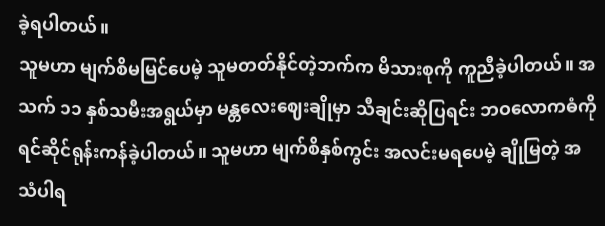ခဲ့ရပါတယ်။
သူမဟာ မျက်စိမမြင်ပေမဲ့ သူမတတ်နိုင်တဲ့ဘက်က မိသားစုကို ကူညီခဲ့ပါတယ်။ အသက် ၁၁ နှစ်သမီးအရွယ်မှာ မန္တလေးဈေးချိုမှာ သီချင်းဆိုပြရင်း ဘဝလောကဓံကို ရင်ဆိုင်ရုန်းကန်ခဲ့ပါတယ်။ သူမဟာ မျက်စိနှစ်ကွင်း အလင်းမရပေမဲ့ ချိုမြတဲ့ အသံပါရ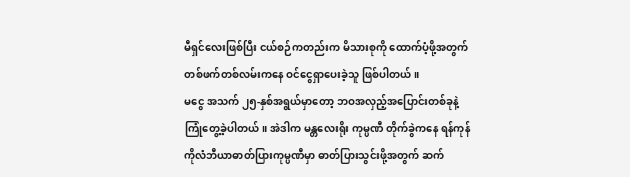မီရှင်လေးဖြစ်ပြီး ငယ်စဉ်ကတည်းက မိသားစုကို ထောက်ပံ့ဖို့အတွက် တစ်ဖက်တစ်လမ်းကနေ ဝင်ငွေရှာပေးခဲ့သူ ဖြစ်ပါတယ်။
မငွေ အသက် ၂၅-နှစ်အရွယ်မှာတော့ ဘဝအလှည့်အပြောင်းတစ်ခုနဲ့ ကြုံတွေ့ခဲ့ပါတယ်။ အဲဒါက မန္တလေးရိုး ကုမ္ပဏီ တိုက်ခွဲကနေ ရန်ကုန် ကိုလံဘီယာဓာတ်ပြားကုမ္ပဏီမှာ ဓာတ်ပြားသွင်းဖို့အတွက် ဆက်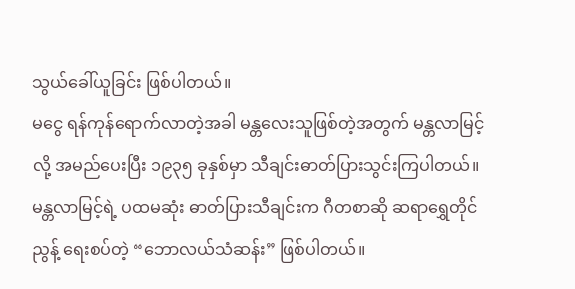သွယ်ခေါ်ယူခြင်း ဖြစ်ပါတယ်။
မငွေ ရန်ကုန်ရောက်လာတဲ့အခါ မန္တလေးသူဖြစ်တဲ့အတွက် မန္တလာမြင့်လို့ အမည်ပေးပြီး ၁၉၃၅ ခုနှစ်မှာ သီချင်းဓာတ်ပြားသွင်းကြပါတယ်။ မန္တလာမြင့်ရဲ့ ပထမဆုံး ဓာတ်ပြားသီချင်းက ဂီတစာဆို ဆရာရွှေတိုင်ညွန့် ရေးစပ်တဲ့ “ဘောလယ်သံဆန်း” ဖြစ်ပါတယ်။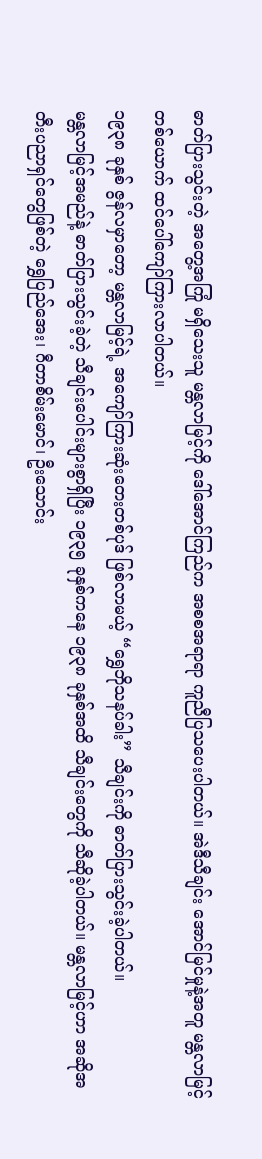ဓာတ်ပြားသွင်းတဲ့ အတွေ့အကြုံ မရှိသေးသူ မန္တလာမြင့်ကို ဒေါ်အောင်ကြည်က အစစအရာရာ ကူညီပြသပေးပါတယ်။ အဲဒီသီချင်း အောင်မြင်မှုနဲ့အတူ မန္တလာမြင့်တစ်ယောက် ထင်ပေါ်ကျော်ကြားလာပါတယ်။
၁၉၃၈ ခုနှစ် ဇွန်လမှာတော့ မန္တလာမြင့်ရဲ့ အကျော်ကြားဆုံးတေးတစ်ပုဒ် ဖြစ်လာမယ့် “ရွှေဘိုသနပ်ခါး” သီချင်းကို ဓာတ်ပြားသွင်းခဲ့ပါတယ်။
မန္တလာမြင့်အမည်နဲ့ ဓာတ်ပြားသွင်းခဲ့တဲ့ သီချင်းပေါင်းများစွာရှိပြီး ၁၉၃၅ ခုနှစ်ကနေ ၁၉၃၈ ခုနှစ်အထိ သီချင်းတွေကို သီဆိုခဲ့ပါတယ်။ မန္တလာမြင့်ဟာ အဆိုအတီးပညာရှင်တွေဖြစ်တဲ့ ရွှေပြည်အေး၊ ဂီတာစိမ်းမောင်၊ ဦးသောင်း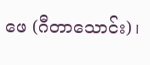ဖေ (ဂီတာသောင်း)၊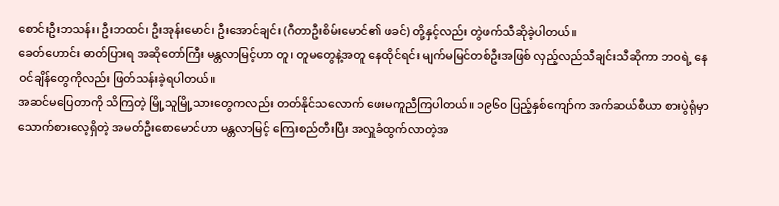စောင်းဦးဘသန်း၊ ဦးဘထင်၊ ဦးအုန်းမောင်၊ ဦးအောင်ချင်း (ဂီတာဦးစိမ်းမောင်၏ ဖခင်) တို့နှင့်လည်း တွဲဖက်သီဆိုခဲ့ပါတယ်။
ခေတ်ဟောင်း ဓာတ်ပြားရ အဆိုတော်ကြီး မန္တလာမြင့်ဟာ တူ၊ တူမတွေနဲ့အတူ နေထိုင်ရင်း မျက်မမြင်တစ်ဦးအဖြစ် လှည့်လည်သီချင်းသီဆိုကာ ဘဝရဲ့ နေဝင်ချိန်တွေကိုလည်း ဖြတ်သန်းခဲ့ရပါတယ်။
အဆင်မပြေတာကို သိကြတဲ့ မြို့သူမြို့သားတွေကလည်း တတ်နိုင်သလောက် ဖေးမကူညီကြပါတယ်။ ၁၉၆၀ ပြည့်နှစ်ကျော်က အက်ဆယ်စီယာ စားပွဲရုံမှာ သောက်စားလေ့ရှိတဲ့ အမတ်ဦးစောမောင်ဟာ မန္တလာမြင့် ကြေးစည်တီးပြီး အလှူခံထွက်လာတဲ့အ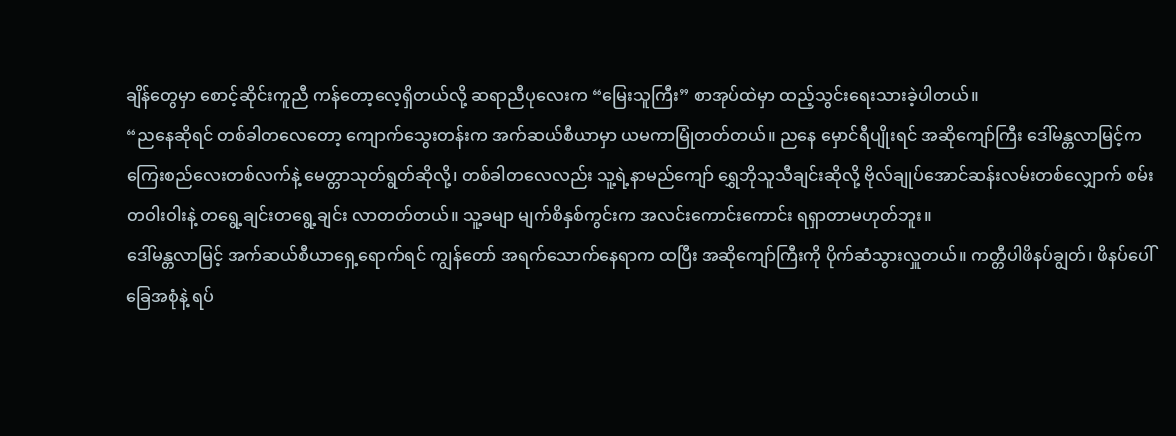ချိန်တွေမှာ စောင့်ဆိုင်းကူညီ ကန်တော့လေ့ရှိတယ်လို့ ဆရာညီပုလေးက “မြေးသူကြီး” စာအုပ်ထဲမှာ ထည့်သွင်းရေးသားခဲ့ပါတယ်။
“ညနေဆိုရင် တစ်ခါတလေတော့ ကျောက်သွေးတန်းက အက်ဆယ်စီယာမှာ ယမကာမြုံတတ်တယ်။ ညနေ မှောင်ရီပျိုးရင် အဆိုကျော်ကြီး ဒေါ်မန္တလာမြင့်က ကြေးစည်လေးတစ်လက်နဲ့ မေတ္တာသုတ်ရွတ်ဆိုလို့၊ တစ်ခါတလေလည်း သူ့ရဲ့နာမည်ကျော် ရွှေဘိုသူသီချင်းဆိုလို့ ဗိုလ်ချုပ်အောင်ဆန်းလမ်းတစ်လျှောက် စမ်းတဝါးဝါးနဲ့ တရွေ့ချင်းတရွေ့ချင်း လာတတ်တယ်။ သူ့ခမျာ မျက်စိနှစ်ကွင်းက အလင်းကောင်းကောင်း ရရှာတာမဟုတ်ဘူး။
ဒေါ်မန္တလာမြင့် အက်ဆယ်စီယာရှေ့ရောက်ရင် ကျွန်တော် အရက်သောက်နေရာက ထပြီး အဆိုကျော်ကြီးကို ပိုက်ဆံသွားလှူတယ်။ ကတ္တီပါဖိနပ်ချွတ်၊ ဖိနပ်ပေါ် ခြေအစုံနဲ့ ရပ်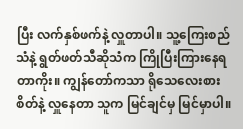ပြီး လက်နှစ်ဖက်နဲ့ လှူတာပါ။ သူ့ကြေးစည်သံနဲ့ ရွတ်ဖတ်သီဆိုသံက ကြိုပြီးကြားနေရတာကိုး။ ကျွန်တော်ကသာ ရိုသေလေးစားစိတ်နဲ့ လှူနေတာ သူက မြင်ချင်မှ မြင်မှာပါ။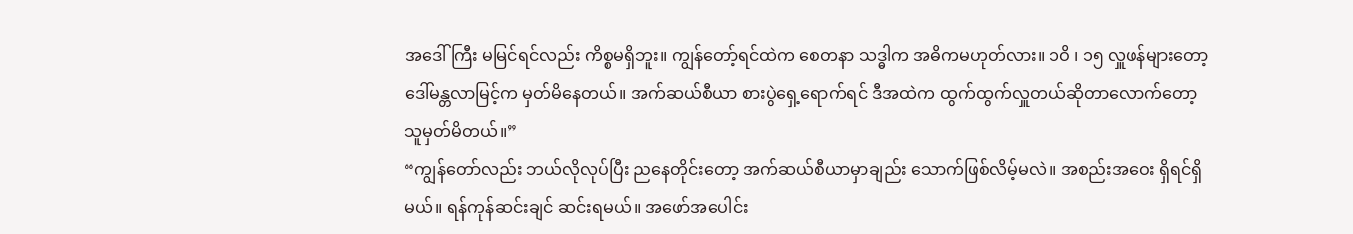အဒေါ်ကြီး မမြင်ရင်လည်း ကိစ္စမရှိဘူး။ ကျွန်တော့်ရင်ထဲက စေတနာ သဒ္ဓါက အဓိကမဟုတ်လား။ ၁ဝိ ၊ ၁၅ လှူဖန်များတော့ ဒေါ်မန္တလာမြင့်က မှတ်မိနေတယ်။ အက်ဆယ်စီယာ စားပွဲရှေ့ရောက်ရင် ဒီအထဲက ထွက်ထွက်လှူတယ်ဆိုတာလောက်တော့ သူမှတ်မိတယ်။”
“ကျွန်တော်လည်း ဘယ်လိုလုပ်ပြီး ညနေတိုင်းတော့ အက်ဆယ်စီယာမှာချည်း သောက်ဖြစ်လိမ့်မလဲ။ အစည်းအဝေး ရှိရင်ရှိမယ်။ ရန်ကုန်ဆင်းချင် ဆင်းရမယ်။ အဖော်အပေါင်း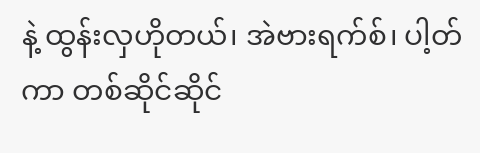နဲ့ ထွန်းလှဟိုတယ်၊ အဲဗားရက်စ်၊ ပါ့တ်ကာ တစ်ဆိုင်ဆိုင်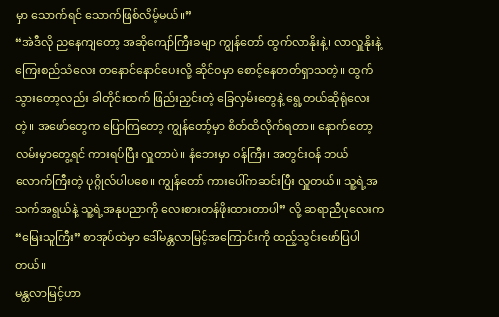မှာ သောက်ရင် သောက်ဖြစ်လိမ့်မယ်။”
“အဲဒီလို ညနေကျတော့ အဆိုကျော်ကြီးခမျာ ကျွန်တော် ထွက်လာနိုးနဲ့၊ လာလှူနိုးနဲ့ ကြေးစည်သံလေး တနောင်နောင်ပေးလို့ ဆိုင်ဝမှာ စောင့်နေတတ်ရှာသတဲ့။ ထွက်သွားတော့လည်း ခါတိုင်းထက် ဖြည်းညှင်းတဲ့ ခြေလှမ်းတွေနဲ့ ရွေ့တယ်ဆိုရုံလေးတဲ့။ အဖော်တွေက ပြောကြတော့ ကျွန်တော့်မှာ စိတ်ထိလိုက်ရတာ။ နောက်တော့ လမ်းမှာတွေ့ရင် ကားရပ်ပြီး လှူတာပဲ။ နံဘေးမှာ ဝန်ကြီး၊ အတွင်းဝန် ဘယ်လောက်ကြီးတဲ့ ပုဂ္ဂိုလ်ပါပစေ။ ကျွန်တော် ကားပေါ်ကဆင်းပြီး လှူတယ်။ သူ့ရဲ့အသက်အရွယ်နဲ့ သူ့ရဲ့အနုပညာကို လေးစားတန်ဖိုးထားတာပါ” လို့ ဆရာညီပုလေးက “မြေးသူကြီး” စာအုပ်ထဲမှာ ဒေါ်မန္တလာမြင့်အကြောင်းကို ထည့်သွင်းဖော်ပြပါတယ်။
မန္တလာမြင့်ဟာ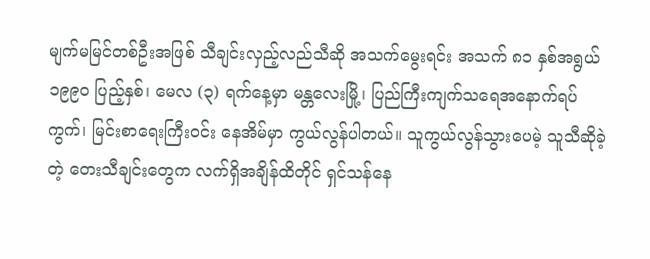မျက်မမြင်တစ်ဦးအဖြစ် သီချင်းလှည့်လည်သီဆို အသက်မွေးရင်း အသက် ၈၁ နှစ်အရွယ် ၁၉၉၀ ပြည့်နှစ်၊ မေလ (၃) ရက်နေ့မှာ မန္တလေးမြို့၊ ပြည်ကြီးကျက်သရေအနောက်ရပ်ကွက်၊ မြင်းစာရေးကြီးဝင်း နေအိမ်မှာ ကွယ်လွန်ပါတယ်။ သူကွယ်လွန်သွားပေမဲ့ သူသီဆိုခဲ့တဲ့ တေးသီချင်းတွေက လက်ရှိအချိန်ထိတိုင် ရှင်သန်နေ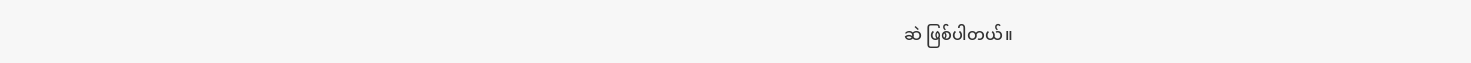ဆဲ ဖြစ်ပါတယ်။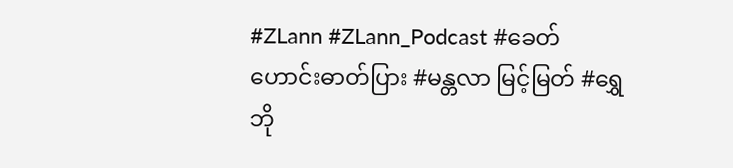#ZLann #ZLann_Podcast #ခေတ်ဟောင်းဓာတ်ပြား #မန္တလာ မြင့်မြတ် #ရွှေဘို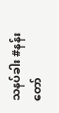သနပ်ခါး #နန်းတော်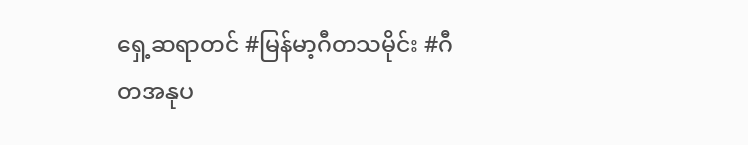ရှေ့ဆရာတင် #မြန်မာ့ဂီတသမိုင်း #ဂီတအနုပ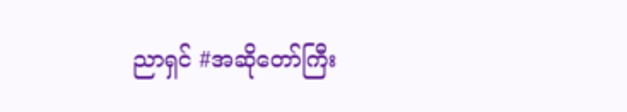ညာရှင် #အဆိုတော်ကြီး